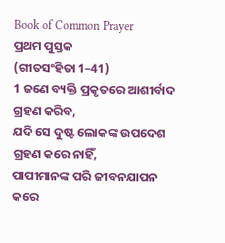Book of Common Prayer
ପ୍ରଥମ ପୁସ୍ତକ
(ଗୀତସଂହିତା 1–41)
1 ଜଣେ ବ୍ୟକ୍ତି ପ୍ରକୃତରେ ଆଶୀର୍ବାଦ ଗ୍ରହଣ କରିବ,
ଯଦି ସେ ଦୁଷ୍ଟ ଲୋକଙ୍କ ଉପଦେଶ ଗ୍ରହଣ କରେ ନାହିଁ,
ପାପୀମାନଙ୍କ ପରି ଜୀବନଯାପନ କରେ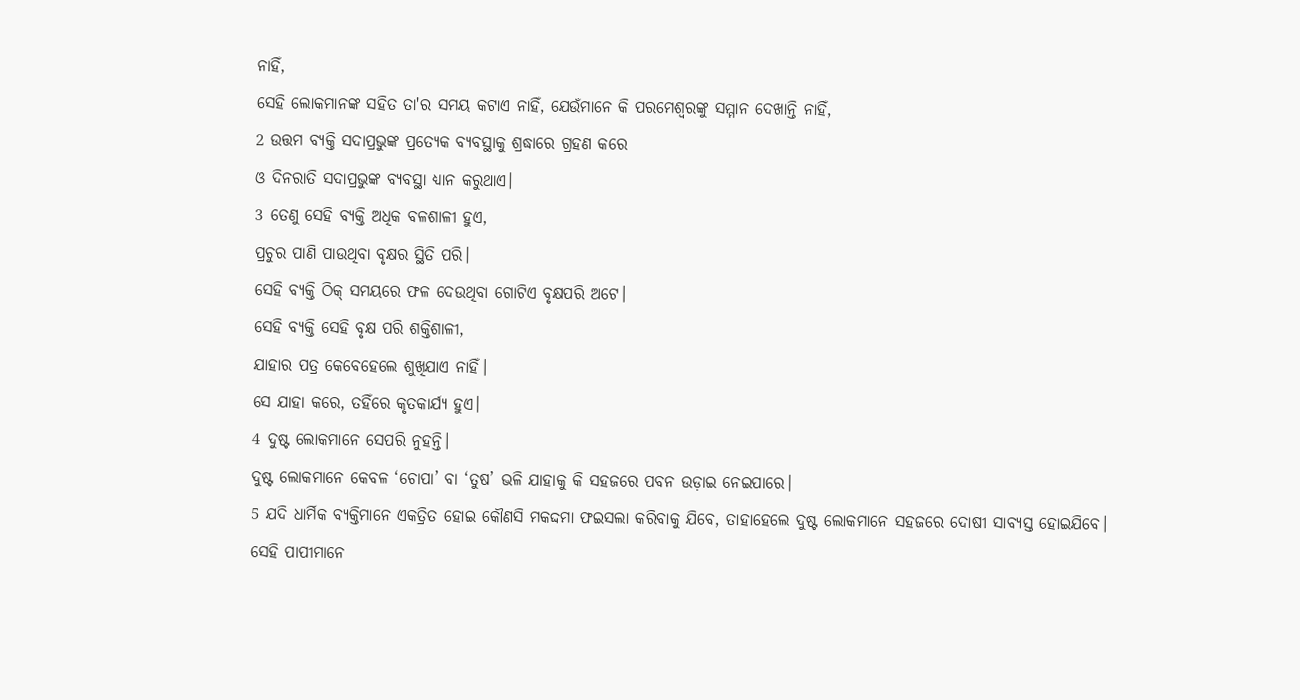ନାହିଁ,
ସେହି ଲୋକମାନଙ୍କ ସହିତ ତା'ର ସମୟ କଟାଏ ନାହିଁ, ଯେଉଁମାନେ କି ପରମେଶ୍ୱରଙ୍କୁ ସମ୍ମାନ ଦେଖାନ୍ତି ନାହିଁ,
2 ଉତ୍ତମ ବ୍ୟକ୍ତି ସଦାପ୍ରଭୁଙ୍କ ପ୍ରତ୍ୟେକ ବ୍ୟବସ୍ଥାକୁ ଶ୍ରଦ୍ଧାରେ ଗ୍ରହଣ କରେ
ଓ ଦିନରାତି ସଦାପ୍ରଭୁଙ୍କ ବ୍ୟବସ୍ଥା ଧ୍ୟାନ କରୁଥାଏ।
3 ତେଣୁ ସେହି ବ୍ୟକ୍ତି ଅଧିକ ବଳଶାଳୀ ହୁଏ,
ପ୍ରଚୁର ପାଣି ପାଉଥିବା ବୃକ୍ଷର ସ୍ଥିତି ପରି।
ସେହି ବ୍ୟକ୍ତି ଠିକ୍ ସମୟରେ ଫଳ ଦେଉଥିବା ଗୋଟିଏ ବୃକ୍ଷପରି ଅଟେ।
ସେହି ବ୍ୟକ୍ତି ସେହି ବୃକ୍ଷ ପରି ଶକ୍ତିଶାଳୀ,
ଯାହାର ପତ୍ର କେବେହେଲେ ଶୁଖିଯାଏ ନାହିଁ।
ସେ ଯାହା କରେ, ତହିଁରେ କୃତକାର୍ଯ୍ୟ ହୁଏ।
4 ଦୁଷ୍ଟ ଲୋକମାନେ ସେପରି ନୁହନ୍ତି।
ଦୁଷ୍ଟ ଲୋକମାନେ କେବଳ ‘ଚୋପା’ ବା ‘ତୁଷ’ ଭଳି ଯାହାକୁ କି ସହଜରେ ପବନ ଉଡ଼ାଇ ନେଇପାରେ।
5 ଯଦି ଧାର୍ମିକ ବ୍ୟକ୍ତିମାନେ ଏକତ୍ରିତ ହୋଇ କୌଣସି ମକଦ୍ଦମା ଫଇସଲା କରିବାକୁ ଯିବେ, ତାହାହେଲେ ଦୁଷ୍ଟ ଲୋକମାନେ ସହଜରେ ଦୋଷୀ ସାବ୍ୟସ୍ତ ହୋଇଯିବେ।
ସେହି ପାପୀମାନେ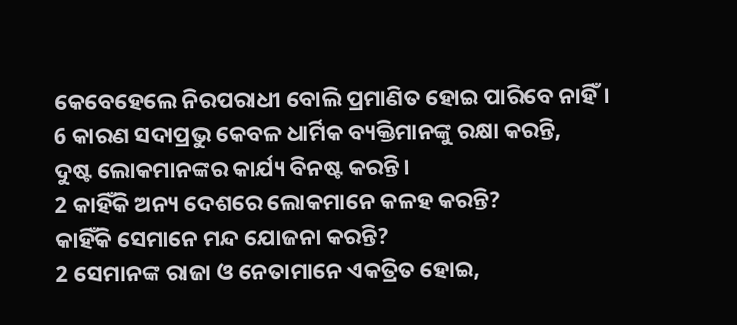କେବେହେଲେ ନିରପରାଧୀ ବୋଲି ପ୍ରମାଣିତ ହୋଇ ପାରିବେ ନାହିଁ।
6 କାରଣ ସଦାପ୍ରଭୁ କେବଳ ଧାର୍ମିକ ବ୍ୟକ୍ତିମାନଙ୍କୁ ରକ୍ଷା କରନ୍ତି,
ଦୁଷ୍ଟ ଲୋକମାନଙ୍କର କାର୍ଯ୍ୟ ବିନଷ୍ଟ କରନ୍ତି।
2 କାହିଁକି ଅନ୍ୟ ଦେଶରେ ଲୋକମାନେ କଳହ କରନ୍ତି?
କାହିଁକି ସେମାନେ ମନ୍ଦ ଯୋଜନା କରନ୍ତି?
2 ସେମାନଙ୍କ ରାଜା ଓ ନେତାମାନେ ଏକତ୍ରିତ ହୋଇ,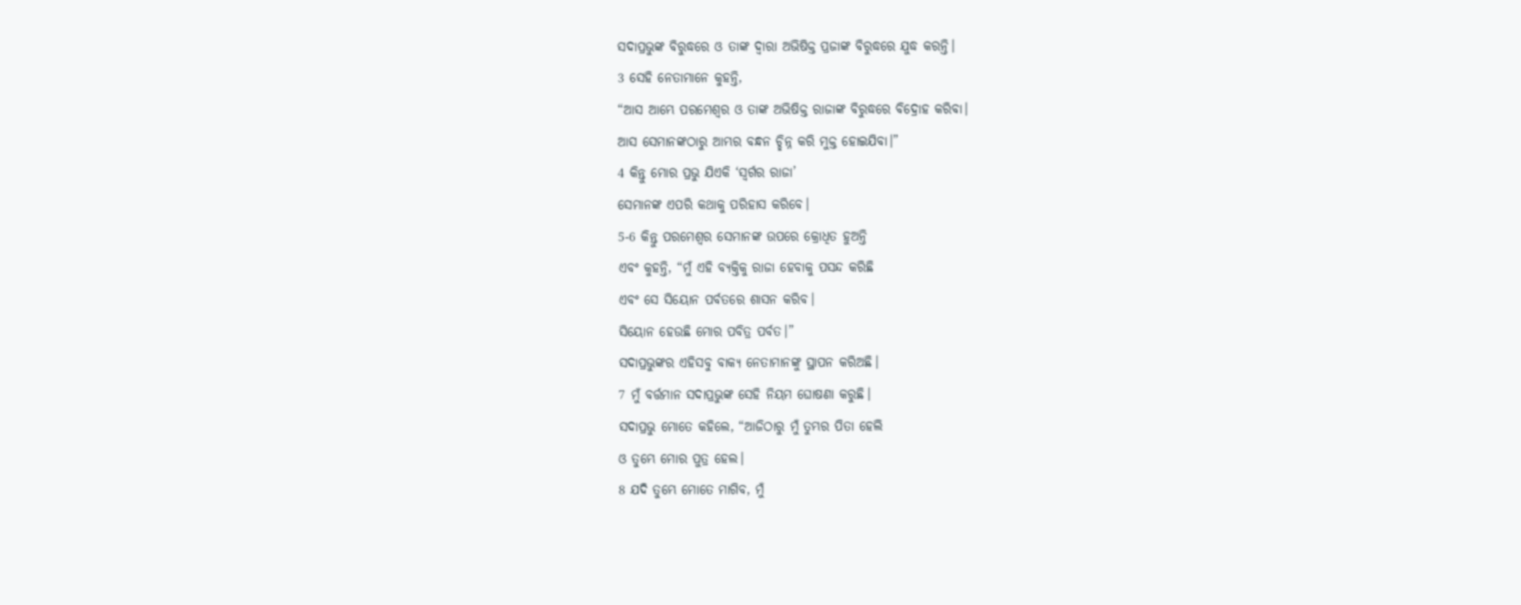ସଦାପ୍ରଭୁଙ୍କ ବିରୁଦ୍ଧରେ ଓ ତାଙ୍କ ଦ୍ୱାରା ଅଭିଷିକ୍ତ ପ୍ରଜାଙ୍କ ବିରୁଦ୍ଧରେ ଯୁଦ୍ଧ କରନ୍ତି।
3 ସେହି ନେତାମାନେ କୁହନ୍ତି,
“ଆସ ଆମ୍ଭେ ପରମେଶ୍ୱର ଓ ତାଙ୍କ ଅଭିଷିକ୍ତ ରାଜାଙ୍କ ବିରୁଦ୍ଧରେ ବିଦ୍ରୋହ କରିବା।
ଆସ ସେମାନଙ୍କଠାରୁ ଆମ୍ଭର ବନ୍ଧନ ଚ୍ଛିନ୍ନ କରି ମୁକ୍ତ ହୋଇଯିବା।”
4 କିନ୍ତୁ ମୋର ପ୍ରଭୁ ଯିଏକି ‘ସ୍ୱର୍ଗର ରାଜା’
ସେମାନଙ୍କ ଏପରି କଥାକୁ ପରିହାସ କରିବେ।
5-6 କିନ୍ତୁ ପରମେଶ୍ୱର ସେମାନଙ୍କ ଉପରେ କ୍ରୋଧିତ ହୁଅନ୍ତି
ଏବଂ କୁହନ୍ତି, “ମୁଁ ଏହି ବ୍ୟକ୍ତିକୁ ରାଜା ହେବାକୁ ପସନ୍ଦ କରିଛି
ଏବଂ ସେ ସିୟୋନ ପର୍ବତରେ ଶାସନ କରିବ।
ସିୟୋନ ହେଉଛି ମୋର ପବିତ୍ର ପର୍ବତ।”
ସଦାପ୍ରଭୁଙ୍କର ଏହିସବୁ ବାକ୍ୟ ନେତାମାନଙ୍କୁ ସ୍ଥାପନ କରିଅଛି।
7 ମୁଁ ବର୍ତ୍ତମାନ ସଦାପ୍ରଭୁଙ୍କ ସେହି ନିୟମ ଘୋଷଣା କରୁଛି।
ସଦାପ୍ରଭୁ ମୋତେ କହିଲେ, “ଆଜିଠାରୁ ମୁଁ ତୁମ୍ଭର ପିତା ହେଲି
ଓ ତୁମ୍ଭେ ମୋର ପୁତ୍ର ହେଲ।
8 ଯଦି ତୁମ୍ଭେ ମୋତେ ମାଗିବ, ମୁଁ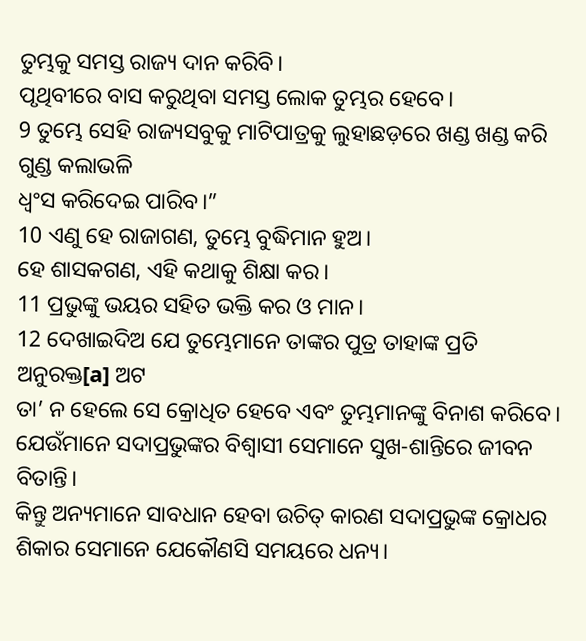ତୁମ୍ଭକୁ ସମସ୍ତ ରାଜ୍ୟ ଦାନ କରିବି।
ପୃଥିବୀରେ ବାସ କରୁଥିବା ସମସ୍ତ ଲୋକ ତୁମ୍ଭର ହେବେ।
9 ତୁମ୍ଭେ ସେହି ରାଜ୍ୟସବୁକୁ ମାଟିପାତ୍ରକୁ ଲୁହାଛଡ଼ରେ ଖଣ୍ଡ ଖଣ୍ଡ କରି ଗୁଣ୍ଡ କଲାଭଳି
ଧ୍ୱଂସ କରିଦେଇ ପାରିବ।”
10 ଏଣୁ ହେ ରାଜାଗଣ, ତୁମ୍ଭେ ବୁଦ୍ଧିମାନ ହୁଅ।
ହେ ଶାସକଗଣ, ଏହି କଥାକୁ ଶିକ୍ଷା କର।
11 ପ୍ରଭୁଙ୍କୁ ଭୟର ସହିତ ଭକ୍ତି କର ଓ ମାନ।
12 ଦେଖାଇଦିଅ ଯେ ତୁମ୍ଭେମାନେ ତାଙ୍କର ପୁତ୍ର ତାହାଙ୍କ ପ୍ରତି ଅନୁରକ୍ତ[a] ଅଟ
ତା’ ନ ହେଲେ ସେ କ୍ରୋଧିତ ହେବେ ଏବଂ ତୁମ୍ଭମାନଙ୍କୁ ବିନାଶ କରିବେ।
ଯେଉଁମାନେ ସଦାପ୍ରଭୁଙ୍କର ବିଶ୍ୱାସୀ ସେମାନେ ସୁଖ-ଶାନ୍ତିରେ ଜୀବନ ବିତାନ୍ତି।
କିନ୍ତୁ ଅନ୍ୟମାନେ ସାବଧାନ ହେବା ଉଚିତ୍ କାରଣ ସଦାପ୍ରଭୁଙ୍କ କ୍ରୋଧର ଶିକାର ସେମାନେ ଯେକୌଣସି ସମୟରେ ଧନ୍ୟ।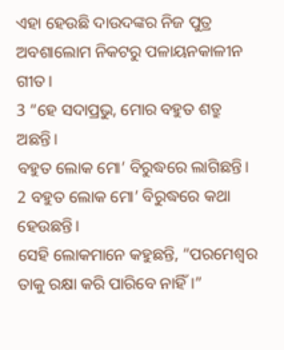ଏହା ହେଉଛି ଦାଉଦଙ୍କର ନିଜ ପୁତ୍ର ଅବଶାଲୋମ ନିକଟରୁ ପଳାୟନକାଳୀନ ଗୀତ।
3 “ହେ ସଦାପ୍ରଭୁ, ମୋର ବହୁତ ଶତ୍ରୁ ଅଛନ୍ତି।
ବହୁତ ଲୋକ ମୋ’ ବିରୁଦ୍ଧରେ ଲାଗିଛନ୍ତି।
2 ବହୁତ ଲୋକ ମୋ’ ବିରୁଦ୍ଧରେ କଥା ହେଉଛନ୍ତି।
ସେହି ଲୋକମାନେ କହୁଛନ୍ତି, “ପରମେଶ୍ୱର ତାକୁ ରକ୍ଷା କରି ପାରିବେ ନାହିଁ।”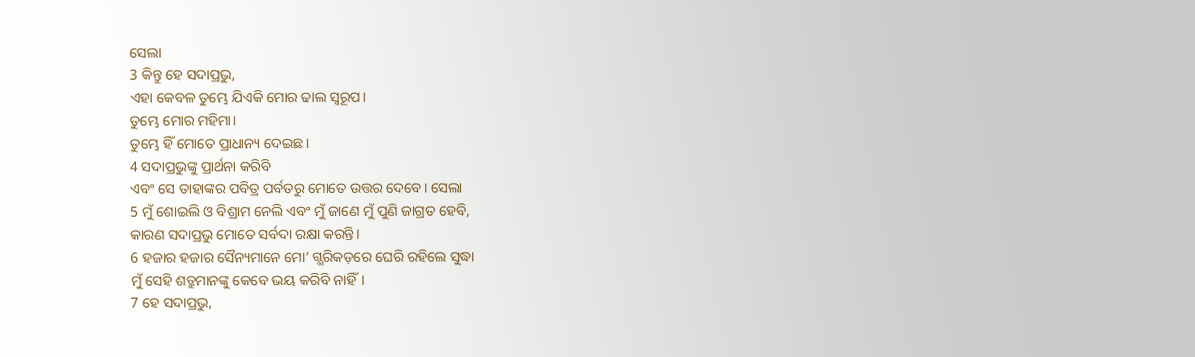ସେଲା
3 କିନ୍ତୁ ହେ ସଦାପ୍ରଭୁ,
ଏହା କେବଳ ତୁମ୍ଭେ ଯିଏକି ମୋର ଢାଲ ସ୍ୱରୂପ।
ତୁମ୍ଭେ ମୋର ମହିମା।
ତୁମ୍ଭେ ହିଁ ମୋତେ ପ୍ରାଧାନ୍ୟ ଦେଇଛ।
4 ସଦାପ୍ରଭୁଙ୍କୁ ପ୍ରାର୍ଥନା କରିବି
ଏବଂ ସେ ତାହାଙ୍କର ପବିତ୍ର ପର୍ବତରୁ ମୋତେ ଉତ୍ତର ଦେବେ। ସେଲା
5 ମୁଁ ଶୋଇଲି ଓ ବିଶ୍ରାମ ନେଲି ଏବଂ ମୁଁ ଜାଣେ ମୁଁ ପୁଣି ଜାଗ୍ରତ ହେବି,
କାରଣ ସଦାପ୍ରଭୁ ମୋତେ ସର୍ବଦା ରକ୍ଷା କରନ୍ତି।
6 ହଜାର ହଜାର ସୈନ୍ୟମାନେ ମୋ’ ଗ୍ଭରିକଡ଼ରେ ଘେରି ରହିଲେ ସୁଦ୍ଧା
ମୁଁ ସେହି ଶତ୍ରୁମାନଙ୍କୁ କେବେ ଭୟ କରିବି ନାହିଁ।
7 ହେ ସଦାପ୍ରଭୁ,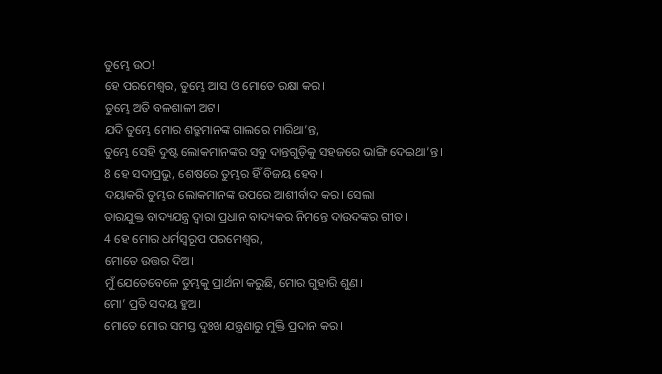ତୁମ୍ଭେ ଉଠ!
ହେ ପରମେଶ୍ୱର, ତୁମ୍ଭେ ଆସ ଓ ମୋତେ ରକ୍ଷା କର।
ତୁମ୍ଭେ ଅତି ବଳଶାଳୀ ଅଟ।
ଯଦି ତୁମ୍ଭେ ମୋର ଶତ୍ରୁମାନଙ୍କ ଗାଲରେ ମାରିଥା’ନ୍ତ,
ତୁମ୍ଭେ ସେହି ଦୁଷ୍ଟ ଲୋକମାନଙ୍କର ସବୁ ଦାନ୍ତଗୁଡ଼ିକୁ ସହଜରେ ଭାଙ୍ଗି ଦେଇଥା’ନ୍ତ।
8 ହେ ସଦାପ୍ରଭୁ, ଶେଷରେ ତୁମ୍ଭର ହିଁ ବିଜୟ ହେବ।
ଦୟାକରି ତୁମ୍ଭର ଲୋକମାନଙ୍କ ଉପରେ ଆଶୀର୍ବାଦ କର। ସେଲା
ତାରଯୁକ୍ତ ବାଦ୍ୟଯନ୍ତ୍ର ଦ୍ୱାରା ପ୍ରଧାନ ବାଦ୍ୟକର ନିମନ୍ତେ ଦାଉଦଙ୍କର ଗୀତ।
4 ହେ ମୋର ଧର୍ମସ୍ୱରୂପ ପରମେଶ୍ୱର,
ମୋତେ ଉତ୍ତର ଦିଅ।
ମୁଁ ଯେତେବେଳେ ତୁମ୍ଭକୁ ପ୍ରାର୍ଥନା କରୁଛି, ମୋର ଗୁହାରି ଶୁଣ।
ମୋ’ ପ୍ରତି ସଦୟ ହୁଅ।
ମୋତେ ମୋର ସମସ୍ତ ଦୁଃଖ ଯନ୍ତ୍ରଣାରୁ ମୁକ୍ତି ପ୍ରଦାନ କର।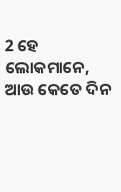2 ହେ ଲୋକମାନେ, ଆଉ କେତେ ଦିନ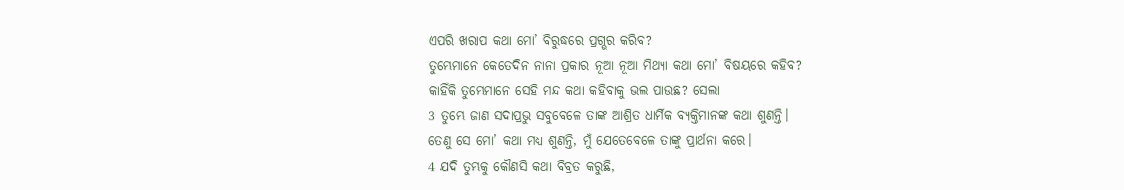ଏପରି ଖରାପ କଥା ମୋ’ ବିରୁଦ୍ଧରେ ପ୍ରଗ୍ଭର କରିବ?
ତୁମ୍ଭେମାନେ କେତେଦିନ ନାନା ପ୍ରକାର ନୂଆ ନୂଆ ମିଥ୍ୟା କଥା ମୋ’ ବିଷୟରେ କହିବ?
କାହିଁକି ତୁମ୍ଭେମାନେ ସେହି ମନ୍ଦ କଥା କହିବାକୁ ଭଲ ପାଉଛ? ସେଲା
3 ତୁମ୍ଭେ ଜାଣ ସଦାପ୍ରଭୁ ସବୁବେଳେ ତାଙ୍କ ଆଶ୍ରିତ ଧାର୍ମିକ ବ୍ୟକ୍ତିମାନଙ୍କ କଥା ଶୁଣନ୍ତି।
ତେଣୁ ସେ ମୋ’ କଥା ମଧ୍ୟ ଶୁଣନ୍ତି, ମୁଁ ଯେତେବେଳେ ତାଙ୍କୁ ପ୍ରାର୍ଥନା କରେ।
4 ଯଦି ତୁମ୍ଭକୁ କୌଣସି କଥା ବିବ୍ରତ କରୁଛି,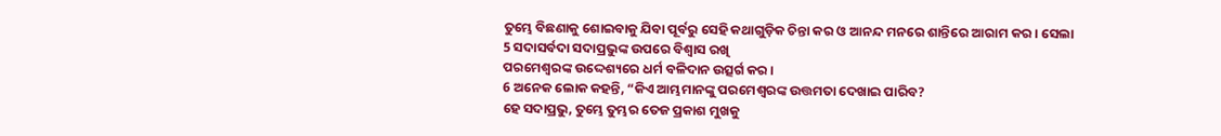ତୁମ୍ଭେ ବିଛଣାକୁ ଶୋଇବାକୁ ଯିବା ପୂର୍ବରୁ ସେହି କଥାଗୁଡ଼ିକ ଚିନ୍ତା କର ଓ ଆନନ୍ଦ ମନରେ ଶାନ୍ତିରେ ଆରାମ କର। ସେଲା
5 ସଦାସର୍ବଦା ସଦାପ୍ରଭୁଙ୍କ ଉପରେ ବିଶ୍ୱାସ ରଖି
ପରମେଶ୍ୱରଙ୍କ ଉଦ୍ଦେଶ୍ୟରେ ଧର୍ମ ବଳିଦାନ ଉତ୍ସର୍ଗ କର।
6 ଅନେକ ଲୋକ କହନ୍ତି, “କିଏ ଆମ୍ଭମାନଙ୍କୁ ପରମେଶ୍ୱରଙ୍କ ଉତ୍ତମତା ଦେଖାଇ ପାରିବ?
ହେ ସଦାପ୍ରଭୁ, ତୁମ୍ଭେ ତୁମ୍ଭର ତେଜ ପ୍ରକାଶ ମୁଖକୁ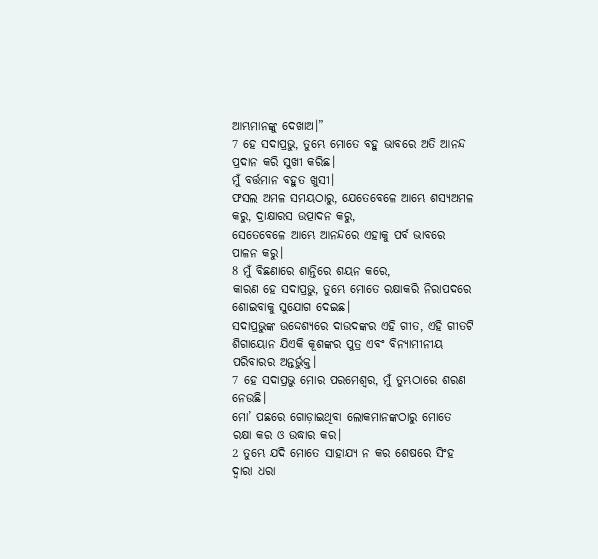ଆମ୍ଭମାନଙ୍କୁ ଦେଖାଅ।”
7 ହେ ସଦାପ୍ରଭୁ, ତୁମ୍ଭେ ମୋତେ ବହୁ ଭାବରେ ଅତି ଆନନ୍ଦ ପ୍ରଦାନ କରି ସୁଖୀ କରିଛ।
ମୁଁ ବର୍ତ୍ତମାନ ବହୁତ ଖୁସୀ।
ଫସଲ ଅମଳ ସମୟଠାରୁ, ଯେତେବେଳେ ଆମ୍ଭେ ଶସ୍ୟଅମଳ କରୁ, ଦ୍ରାକ୍ଷାରସ ଉତ୍ପାଦନ କରୁ,
ସେତେବେଳେ ଆମ୍ଭେ ଆନନ୍ଦରେ ଏହାକୁ ପର୍ବ ଭାବରେ ପାଳନ କରୁ।
8 ମୁଁ ବିଛଣାରେ ଶାନ୍ତିରେ ଶୟନ କରେ,
କାରଣ ହେ ସଦାପ୍ରଭୁ, ତୁମ୍ଭେ ମୋତେ ରକ୍ଷାକରି ନିରାପଦରେ ଶୋଇବାକୁ ସୁଯୋଗ ଦେଇଛ।
ସଦାପ୍ରଭୁଙ୍କ ଉଦ୍ଦେଶ୍ୟରେ ଦାଉଦଙ୍କର ଏହି ଗୀତ, ଏହି ଗୀତଟି ଶିଗାୟୋନ ଯିଏକି କୂଶଙ୍କର ପୁତ୍ର ଏବଂ ବିନ୍ୟାମୀନୀୟ ପରିବାରର ଅନ୍ତର୍ଭୁକ୍ତ।
7 ହେ ସଦାପ୍ରଭୁ ମୋର ପରମେଶ୍ୱର, ମୁଁ ତୁମ୍ଭଠାରେ ଶରଣ ନେଉଛି।
ମୋ’ ପଛରେ ଗୋଡ଼ାଇଥିବା ଲୋକମାନଙ୍କଠାରୁ ମୋତେ ରକ୍ଷା କର ଓ ଉଦ୍ଧାର କର।
2 ତୁମ୍ଭେ ଯଦି ମୋତେ ସାହାଯ୍ୟ ନ କର ଶେଷରେ ସିଂହ ଦ୍ୱାରା ଧରା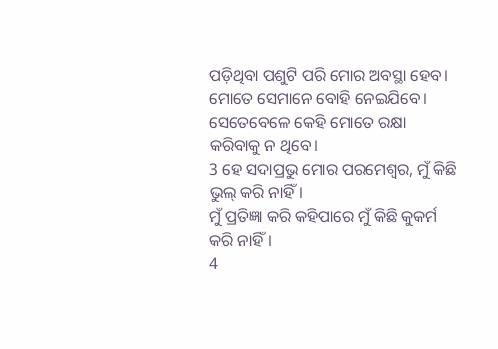ପଡ଼ିଥିବା ପଶୁଟି ପରି ମୋର ଅବସ୍ଥା ହେବ।
ମୋତେ ସେମାନେ ବୋହି ନେଇଯିବେ।
ସେତେବେଳେ କେହି ମୋତେ ରକ୍ଷା କରିବାକୁ ନ ଥିବେ।
3 ହେ ସଦାପ୍ରଭୁ ମୋର ପରମେଶ୍ୱର, ମୁଁ କିଛି ଭୁଲ୍ କରି ନାହିଁ।
ମୁଁ ପ୍ରତିଜ୍ଞା କରି କହିପାରେ ମୁଁ କିଛି କୁକର୍ମ କରି ନାହିଁ।
4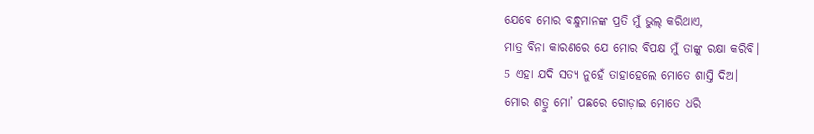ଯେବେ ମୋର ବନ୍ଧୁମାନଙ୍କ ପ୍ରତି ମୁଁ ଭୁଲ୍ କରିଥାଏ,
ମାତ୍ର ବିନା କାରଣରେ ଯେ ମୋର ବିପକ୍ଷ ମୁଁ ତାଙ୍କୁ ରକ୍ଷା କରିବି।
5 ଏହା ଯଦି ସତ୍ୟ ନୁହେଁ ତାହାହେଲେ ମୋତେ ଶାସ୍ତି ଦିଅ।
ମୋର ଶତ୍ରୁ ମୋ’ ପଛରେ ଗୋଡ଼ାଇ ମୋତେ ଧରି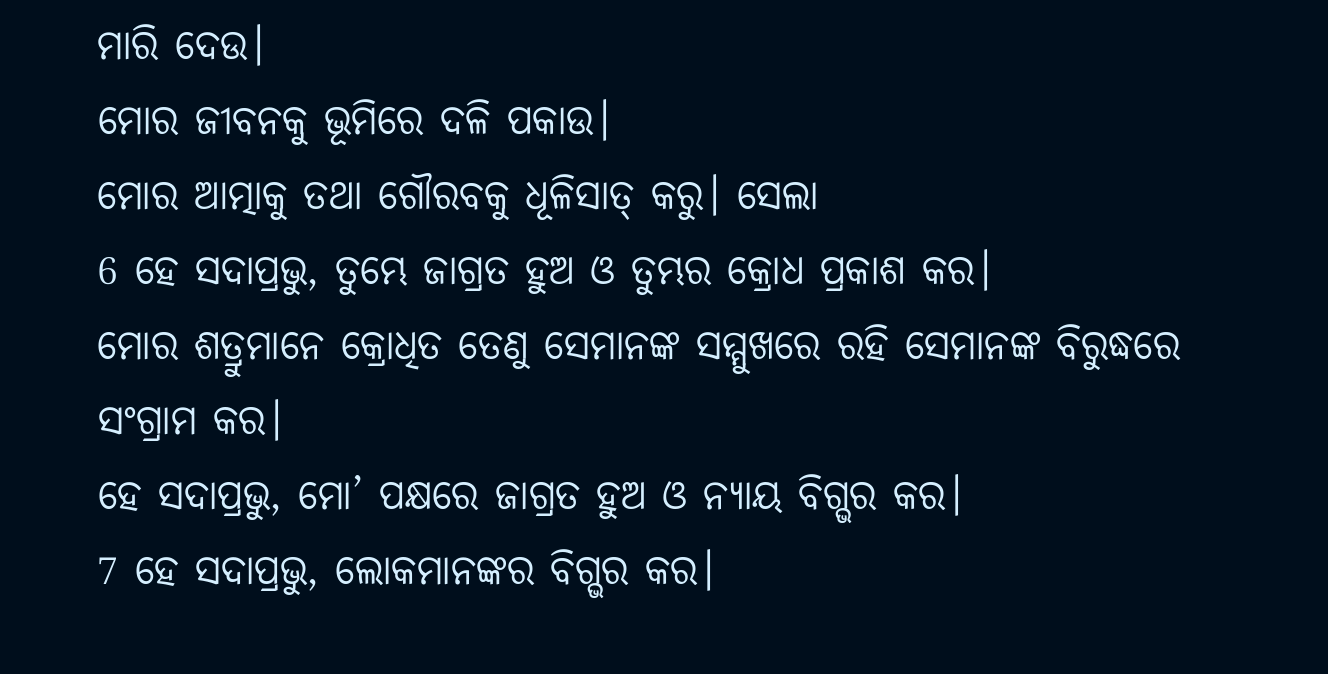ମାରି ଦେଉ।
ମୋର ଜୀବନକୁ ଭୂମିରେ ଦଳି ପକାଉ।
ମୋର ଆତ୍ମାକୁ ତଥା ଗୌରବକୁ ଧୂଳିସାତ୍ କରୁ। ସେଲା
6 ହେ ସଦାପ୍ରଭୁ, ତୁମ୍ଭେ ଜାଗ୍ରତ ହୁଅ ଓ ତୁମ୍ଭର କ୍ରୋଧ ପ୍ରକାଶ କର।
ମୋର ଶତ୍ରୁମାନେ କ୍ରୋଧିତ ତେଣୁ ସେମାନଙ୍କ ସମ୍ମୁଖରେ ରହି ସେମାନଙ୍କ ବିରୁଦ୍ଧରେ ସଂଗ୍ରାମ କର।
ହେ ସଦାପ୍ରଭୁ, ମୋ’ ପକ୍ଷରେ ଜାଗ୍ରତ ହୁଅ ଓ ନ୍ୟାୟ ବିଗ୍ଭର କର।
7 ହେ ସଦାପ୍ରଭୁ, ଲୋକମାନଙ୍କର ବିଗ୍ଭର କର।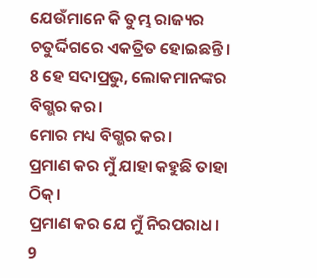ଯେଉଁମାନେ କି ତୁମ୍ଭ ରାଜ୍ୟର ଚତୁର୍ଦ୍ଦିଗରେ ଏକତ୍ରିତ ହୋଇଛନ୍ତି।
8 ହେ ସଦାପ୍ରଭୁ, ଲୋକମାନଙ୍କର ବିଗ୍ଭର କର।
ମୋର ମଧ୍ୟ ବିଗ୍ଭର କର।
ପ୍ରମାଣ କର ମୁଁ ଯାହା କହୁଛି ତାହା ଠିକ୍।
ପ୍ରମାଣ କର ଯେ ମୁଁ ନିରପରାଧ।
9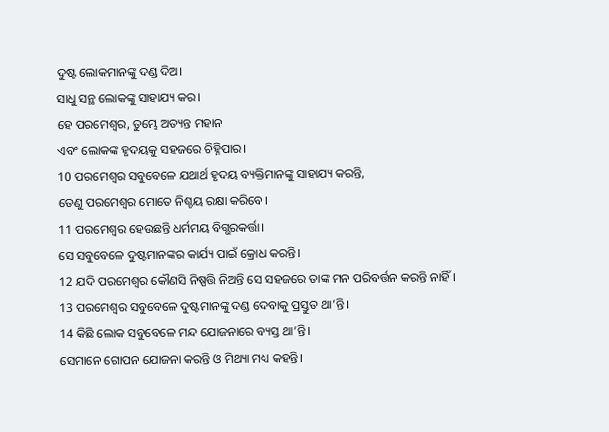ଦୁଷ୍ଟ ଲୋକମାନଙ୍କୁ ଦଣ୍ଡ ଦିଅ।
ସାଧୁ ସନ୍ଥ ଲୋକଙ୍କୁ ସାହାଯ୍ୟ କର।
ହେ ପରମେଶ୍ୱର, ତୁମ୍ଭେ ଅତ୍ୟନ୍ତ ମହାନ
ଏବଂ ଲୋକଙ୍କ ହୃଦୟକୁ ସହଜରେ ଚିହ୍ନିପାର।
10 ପରମେଶ୍ୱର ସବୁବେଳେ ଯଥାର୍ଥ ହୃଦୟ ବ୍ୟକ୍ତିମାନଙ୍କୁ ସାହାଯ୍ୟ କରନ୍ତି,
ତେଣୁ ପରମେଶ୍ୱର ମୋତେ ନିଶ୍ଚୟ ରକ୍ଷା କରିବେ।
11 ପରମେଶ୍ୱର ହେଉଛନ୍ତି ଧର୍ମମୟ ବିଗ୍ଭରକର୍ତ୍ତା।
ସେ ସବୁବେଳେ ଦୁଷ୍ଟମାନଙ୍କର କାର୍ଯ୍ୟ ପାଇଁ କ୍ରୋଧ କରନ୍ତି।
12 ଯଦି ପରମେଶ୍ୱର କୌଣସି ନିଷ୍ପତ୍ତି ନିଅନ୍ତି ସେ ସହଜରେ ତାଙ୍କ ମନ ପରିବର୍ତ୍ତନ କରନ୍ତି ନାହିଁ।
13 ପରମେଶ୍ୱର ସବୁବେଳେ ଦୁଷ୍ଟମାନଙ୍କୁ ଦଣ୍ଡ ଦେବାକୁ ପ୍ରସ୍ତୁତ ଥା’ନ୍ତି।
14 କିଛି ଲୋକ ସବୁବେଳେ ମନ୍ଦ ଯୋଜନାରେ ବ୍ୟସ୍ତ ଥା’ନ୍ତି।
ସେମାନେ ଗୋପନ ଯୋଜନା କରନ୍ତି ଓ ମିଥ୍ୟା ମଧ୍ୟ କହନ୍ତି।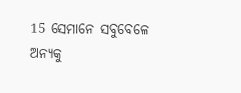15 ସେମାନେ ସବୁବେଳେ ଅନ୍ୟକୁ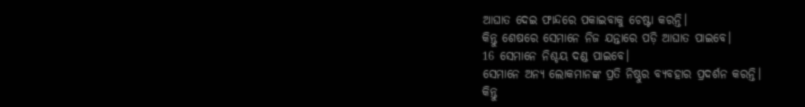ଆଘାତ ଦେଇ ଫାନ୍ଦରେ ପକାଇବାକୁ ଚେଷ୍ଟା କରନ୍ତି।
କିନ୍ତୁ ଶେଷରେ ସେମାନେ ନିଜ ଯନ୍ତାରେ ପଡ଼ି ଆଘାତ ପାଇବେ।
16 ସେମାନେ ନିଶ୍ଚୟ ଦଣ୍ଡ ପାଇବେ।
ସେମାନେ ଅନ୍ୟ ଲୋକମାନଙ୍କ ପ୍ରତି ନିଷ୍ଠୁର ବ୍ୟବହାର ପ୍ରଦର୍ଶନ କରନ୍ତି।
କିନ୍ତୁ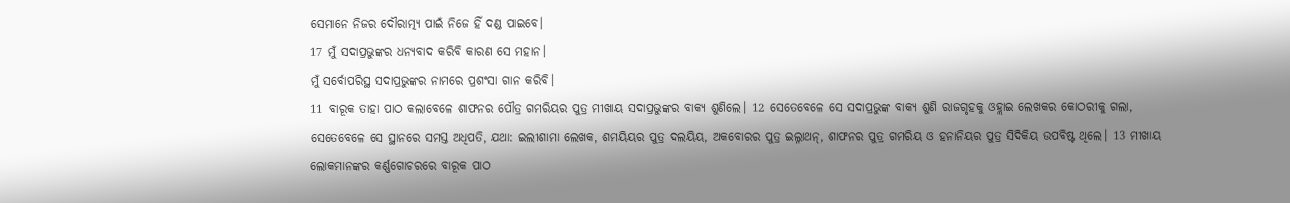ସେମାନେ ନିଜର ଦୌରାତ୍ମ୍ୟ ପାଇଁ ନିଜେ ହିଁ ଦଣ୍ଡ ପାଇବେ।
17 ମୁଁ ସଦାପ୍ରଭୁଙ୍କର ଧନ୍ୟବାଦ କରିବି କାରଣ ସେ ମହାନ।
ମୁଁ ସର୍ବୋପରିସ୍ଥ ସଦାପ୍ରଭୁଙ୍କର ନାମରେ ପ୍ରଶଂସା ଗାନ କରିବି।
11 ବାରୂକ ତାହା ପାଠ କଲାବେଳେ ଶାଫନର ପୌତ୍ର ଗମରିୟର ପୁତ୍ର ମୀଖାୟ ସଦାପ୍ରଭୁଙ୍କର ବାକ୍ୟ ଶୁଣିଲେ। 12 ସେତେବେଳେ ସେ ସଦାପ୍ରଭୁଙ୍କ ବାକ୍ୟ ଶୁଣି ରାଜଗୃହକୁ ଓହ୍ଲାଇ ଲେଖକର କୋଠରୀକୁ ଗଲା, ସେତେବେଳେ ସେ ସ୍ଥାନରେ ସମସ୍ତ ଅଧିପତି, ଯଥା: ଇଲୀଶାମା ଲେଖକ, ଶମୟିୟର ପୁତ୍ର ଦଲୟିୟ, ଅକବୋରର ପୁତ୍ର ଇଲ୍ନାଥନ୍, ଶାଫନର ପୁତ୍ର ଗମରିୟ ଓ ହନାନିୟର ପୁତ୍ର ସିଦିକିୟ ଉପବିଷ୍ଟ ଥିଲେ। 13 ମୀଖାୟ ଲୋକମାନଙ୍କର କର୍ଣ୍ଣଗୋଚରରେ ବାରୂକ ପାଠ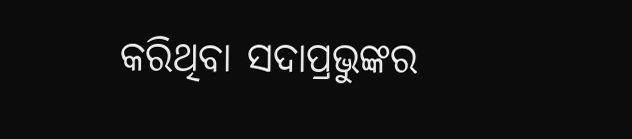କରିଥିବା ସଦାପ୍ରଭୁଙ୍କର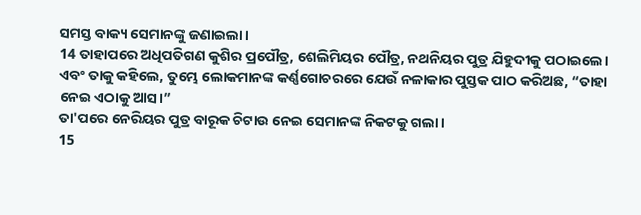ସମସ୍ତ ବାକ୍ୟ ସେମାନଙ୍କୁ ଜଣାଇଲା।
14 ତାହାପରେ ଅଧିପତିଗଣ କୁଶିର ପ୍ରପୌତ୍ର, ଶେଲିମିୟର ପୌତ୍ର, ନଥନିୟର ପୁତ୍ର ଯିହୁଦୀକୁ ପଠାଇଲେ। ଏବଂ ତାକୁ କହିଲେ, ତୁମ୍ଭେ ଲୋକମାନଙ୍କ କର୍ଣ୍ଣଗୋଚରରେ ଯେଉଁ ନଳାକାର ପୁସ୍ତକ ପାଠ କରିଅଛ, “ତାହା ନେଇ ଏଠାକୁ ଆସ।”
ତା'ପରେ ନେରିୟର ପୁତ୍ର ବାରୂକ ଚିଟାଉ ନେଇ ସେମାନଙ୍କ ନିକଟକୁ ଗଲା।
15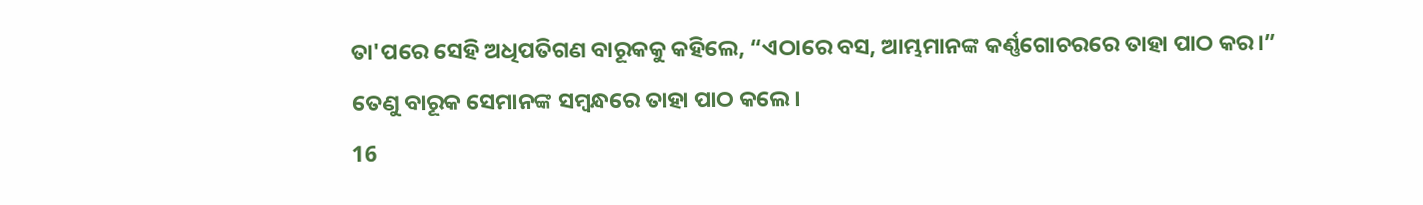ତା'ପରେ ସେହି ଅଧିପତିଗଣ ବାରୂକକୁ କହିଲେ, “ଏଠାରେ ବସ, ଆମ୍ଭମାନଙ୍କ କର୍ଣ୍ଣଗୋଚରରେ ତାହା ପାଠ କର।”
ତେଣୁ ବାରୂକ ସେମାନଙ୍କ ସମ୍ବନ୍ଧରେ ତାହା ପାଠ କଲେ।
16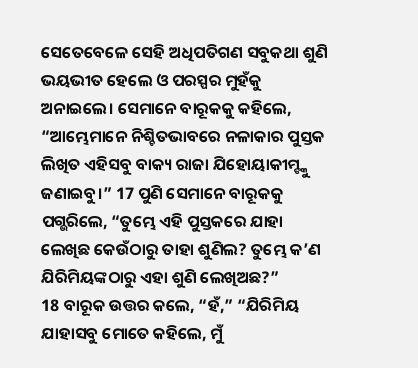ସେତେବେଳେ ସେହି ଅଧିପତିଗଣ ସବୁକଥା ଶୁଣି ଭୟଭୀତ ହେଲେ ଓ ପରସ୍ପର ମୁହଁକୁ ଅନାଇଲେ। ସେମାନେ ବାରୂକକୁ କହିଲେ, “ଆମ୍ଭେମାନେ ନିଶ୍ଚିତଭାବରେ ନଳାକାର ପୁସ୍ତକ ଲିଖିତ ଏହିସବୁ ବାକ୍ୟ ରାଜା ଯିହୋୟାକୀମ୍ଙ୍କୁ ଜଣାଇବୁ।” 17 ପୁଣି ସେମାନେ ବାରୂକକୁ ପଗ୍ଭରିଲେ, “ତୁମ୍ଭେ ଏହି ପୁସ୍ତକରେ ଯାହା ଲେଖିଛ କେଉଁଠାରୁ ତାହା ଶୁଣିଲ? ତୁମ୍ଭେ କ’ଣ ଯିରିମିୟଙ୍କଠାରୁ ଏହା ଶୁଣି ଲେଖିଅଛ?”
18 ବାରୂକ ଉତ୍ତର କଲେ, “ହଁ,” “ଯିରିମିୟ ଯାହାସବୁ ମୋତେ କହିଲେ, ମୁଁ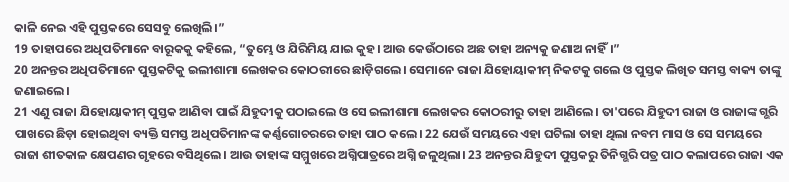କାଳି ନେଇ ଏହି ପୁସ୍ତକରେ ସେସବୁ ଲେଖିଲି।”
19 ତାହାପରେ ଅଧିପତିମାନେ ବାରୂକକୁ କହିଲେ, “ତୁମ୍ଭେ ଓ ଯିରିମିୟ ଯାଇ କୁହ। ଆଉ କେଉଁଠାରେ ଅଛ ତାହା ଅନ୍ୟକୁ ଜଣାଅ ନାହିଁ।”
20 ଅନନ୍ତର ଅଧିପତିମାନେ ପୁସ୍ତକଟିକୁ ଇଲୀଶାମା ଲେଖକର କୋଠରୀରେ ଛାଡ଼ିଗଲେ। ସେମାନେ ରାଜା ଯିହୋୟାକୀମ୍ ନିକଟକୁ ଗଲେ ଓ ପୁସ୍ତକ ଲିଖିତ ସମସ୍ତ ବାକ୍ୟ ତାଙ୍କୁ ଜଣାଇଲେ।
21 ଏଣୁ ରାଜା ଯିହୋୟାକୀମ୍ ପୁସ୍ତକ ଆଣିବା ପାଇଁ ଯିହୁଦୀକୁ ପଠାଇଲେ ଓ ସେ ଇଲୀଶାମା ଲେଖକର କୋଠରୀରୁ ତାହା ଆଣିଲେ। ତା'ପରେ ଯିହୁଦୀ ରାଜା ଓ ରାଜାଙ୍କ ଗ୍ଭରି ପାଖରେ ଛିଡ଼ା ହୋଇଥିବା ବ୍ୟକ୍ତି ସମସ୍ତ ଅଧିପତିମାନଙ୍କ କର୍ଣ୍ଣଗୋଚରରେ ତାହା ପାଠ କଲେ। 22 ଯେଉଁ ସମୟରେ ଏହା ଘଟିଲା ତାହା ଥିଲା ନବମ ମାସ ଓ ସେ ସମୟରେ ରାଜା ଶୀତକାଳ କ୍ଷେପଣର ଗୃହରେ ବସିଥିଲେ। ଆଉ ତାହାଙ୍କ ସମ୍ମୁଖରେ ଅଗ୍ନିପାତ୍ରରେ ଅଗ୍ନି ଜଳୁଥିଲା। 23 ଅନନ୍ତର ଯିହୁଦୀ ପୁସ୍ତକରୁ ତିନିଗ୍ଭରି ପତ୍ର ପାଠ କଲାପରେ ରାଜା ଏକ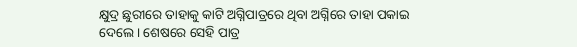କ୍ଷୁଦ୍ର ଛୁରୀରେ ତାହାକୁ କାଟି ଅଗ୍ନିପାତ୍ରରେ ଥିବା ଅଗ୍ନିରେ ତାହା ପକାଇ ଦେଲେ। ଶେଷରେ ସେହି ପାତ୍ର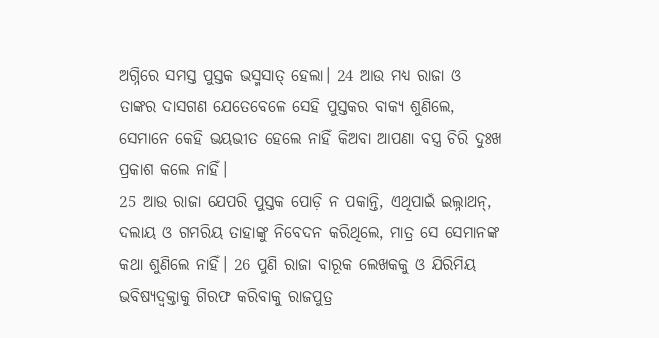ଅଗ୍ନିରେ ସମସ୍ତ ପୁସ୍ତକ ଭସ୍ମସାତ୍ ହେଲା। 24 ଆଉ ମଧ୍ୟ ରାଜା ଓ ତାଙ୍କର ଦାସଗଣ ଯେତେବେଳେ ସେହି ପୁସ୍ତକର ବାକ୍ୟ ଶୁଣିଲେ, ସେମାନେ କେହି ଭୟଭୀତ ହେଲେ ନାହିଁ କିଅବା ଆପଣା ବସ୍ତ୍ର ଚିରି ଦୁଃଖ ପ୍ରକାଶ କଲେ ନାହିଁ।
25 ଆଉ ରାଜା ଯେପରି ପୁସ୍ତକ ପୋଡ଼ି ନ ପକାନ୍ତି, ଏଥିପାଇଁ ଇଲ୍ନାଥନ୍, ଦଲାୟ ଓ ଗମରିୟ ତାହାଙ୍କୁ ନିବେଦନ କରିଥିଲେ, ମାତ୍ର ସେ ସେମାନଙ୍କ କଥା ଶୁଣିଲେ ନାହିଁ। 26 ପୁଣି ରାଜା ବାରୂକ ଲେଖକକୁ ଓ ଯିରିମିୟ ଭବିଷ୍ୟଦ୍ବକ୍ତାକୁ ଗିରଫ କରିବାକୁ ରାଜପୁତ୍ର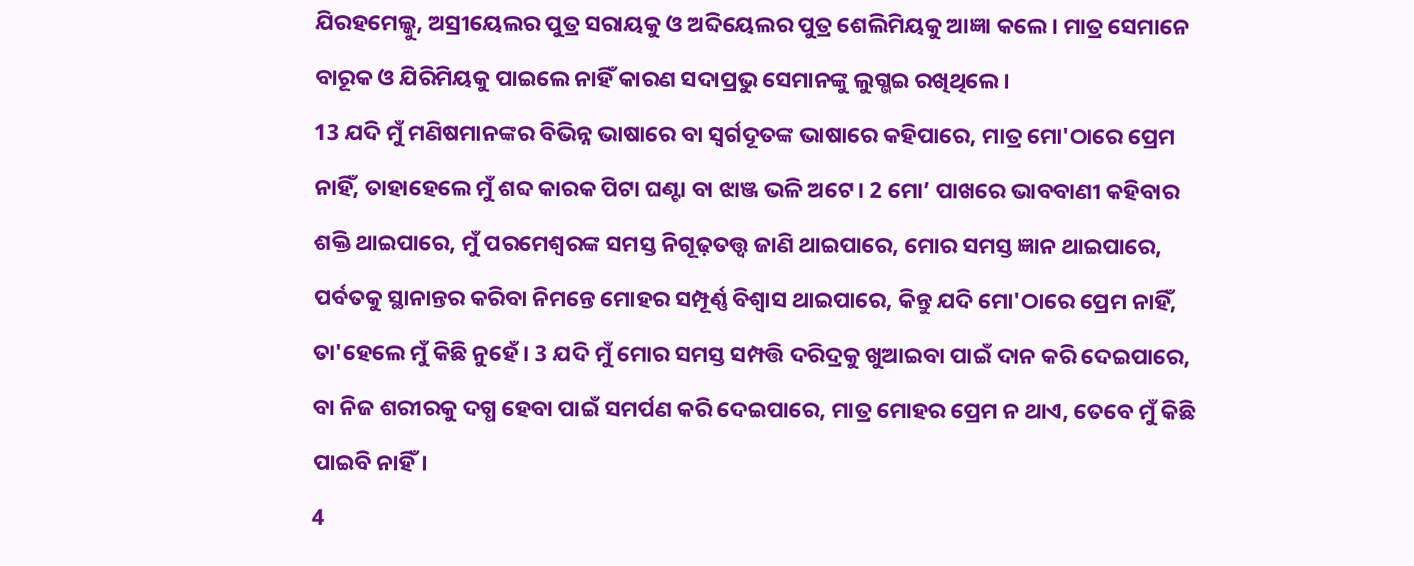ଯିରହମେଲ୍କୁ, ଅସ୍ରୀୟେଲର ପୁତ୍ର ସରାୟକୁ ଓ ଅବ୍ଦିୟେଲର ପୁତ୍ର ଶେଲିମିୟକୁ ଆଜ୍ଞା କଲେ। ମାତ୍ର ସେମାନେ ବାରୂକ ଓ ଯିରିମିୟକୁ ପାଇଲେ ନାହିଁ କାରଣ ସଦାପ୍ରଭୁ ସେମାନଙ୍କୁ ଲୁଗ୍ଭଇ ରଖିଥିଲେ।
13 ଯଦି ମୁଁ ମଣିଷମାନଙ୍କର ବିଭିନ୍ନ ଭାଷାରେ ବା ସ୍ୱର୍ଗଦୂତଙ୍କ ଭାଷାରେ କହିପାରେ, ମାତ୍ର ମୋ'ଠାରେ ପ୍ରେମ ନାହିଁ, ତାହାହେଲେ ମୁଁ ଶବ୍ଦ କାରକ ପିଟା ଘଣ୍ଟା ବା ଝାଞ୍ଜ ଭଳି ଅଟେ। 2 ମୋ’ ପାଖରେ ଭାବବାଣୀ କହିବାର ଶକ୍ତି ଥାଇପାରେ, ମୁଁ ପରମେଶ୍ୱରଙ୍କ ସମସ୍ତ ନିଗୂଢ଼ତତ୍ତ୍ୱ ଜାଣି ଥାଇପାରେ, ମୋର ସମସ୍ତ ଜ୍ଞାନ ଥାଇପାରେ, ପର୍ବତକୁ ସ୍ଥାନାନ୍ତର କରିବା ନିମନ୍ତେ ମୋହର ସମ୍ପୂର୍ଣ୍ଣ ବିଶ୍ୱାସ ଥାଇପାରେ, କିନ୍ତୁ ଯଦି ମୋ'ଠାରେ ପ୍ରେମ ନାହିଁ, ତା'ହେଲେ ମୁଁ କିଛି ନୁହେଁ। 3 ଯଦି ମୁଁ ମୋର ସମସ୍ତ ସମ୍ପତ୍ତି ଦରିଦ୍ରକୁ ଖୁଆଇବା ପାଇଁ ଦାନ କରି ଦେଇପାରେ, ବା ନିଜ ଶରୀରକୁ ଦଗ୍ଧ ହେବା ପାଇଁ ସମର୍ପଣ କରି ଦେଇପାରେ, ମାତ୍ର ମୋହର ପ୍ରେମ ନ ଥାଏ, ତେବେ ମୁଁ କିଛି ପାଇବି ନାହିଁ।
4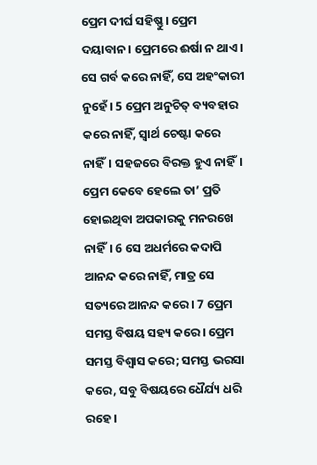ପ୍ରେମ ଦୀର୍ଘ ସହିଷ୍ଣୁ। ପ୍ରେମ ଦୟାବାନ। ପ୍ରେମରେ ଈର୍ଷା ନ ଥାଏ। ସେ ଗର୍ବ କରେ ନାହିଁ, ସେ ଅହଂକାରୀ ନୁହେଁ। 5 ପ୍ରେମ ଅନୁଚିତ୍ ବ୍ୟବହାର କରେ ନାହିଁ, ସ୍ୱାର୍ଥ ଚେଷ୍ଟା କରେ ନାହିଁ। ସହଜରେ ବିରକ୍ତ ହୁଏ ନାହିଁ। ପ୍ରେମ କେବେ ହେଲେ ତା’ ପ୍ରତି ହୋଇଥିବା ଅପକାରକୁ ମନରଖେ ନାହିଁ। 6 ସେ ଅଧର୍ମରେ କଦାପି ଆନନ୍ଦ କରେ ନାହିଁ, ମାତ୍ର ସେ ସତ୍ୟରେ ଆନନ୍ଦ କରେ। 7 ପ୍ରେମ ସମସ୍ତ ବିଷୟ ସହ୍ୟ କରେ। ପ୍ରେମ ସମସ୍ତ ବିଶ୍ୱାସ କରେ; ସମସ୍ତ ଭରସା କରେ, ସବୁ ବିଷୟରେ ଧୈର୍ଯ୍ୟ ଧରି ରହେ।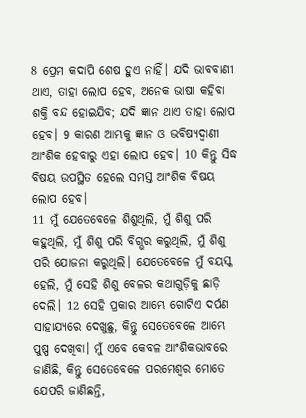8 ପ୍ରେମ କଦାପି ଶେଷ ହୁଏ ନାହିଁ। ଯଦି ଭାବବାଣୀ ଥାଏ, ତାହା ଲୋପ ହେବ, ଅନେକ ଭାଷା କହିବା ଶକ୍ତି ବନ୍ଦ ହୋଇଯିବ; ଯଦି ଜ୍ଞାନ ଥାଏ ତାହା ଲୋପ ହେବ। 9 କାରଣ ଆମ୍ଭକୁ ଜ୍ଞାନ ଓ ଭବିଷ୍ୟଦ୍ବାଣୀ ଆଂଶିକ ହେବାରୁ ଏହା ଲୋପ ହେବ। 10 କିନ୍ତୁ ସିଦ୍ଧ ବିଷୟ ଉପସ୍ଥିତ ହେଲେ ସମସ୍ତ ଆଂଶିକ ବିଷୟ ଲୋପ ହେବ।
11 ମୁଁ ଯେତେବେଳେ ଶିଶୁଥିଲି, ମୁଁ ଶିଶୁ ପରି କହୁଥିଲି, ମୁଁ ଶିଶୁ ପରି ବିଗ୍ଭର କରୁଥିଲି, ମୁଁ ଶିଶୁ ପରି ଯୋଜନା କରୁଥିଲି। ଯେତେବେଳେ ମୁଁ ବୟସ୍କ ହେଲି, ମୁଁ ସେହି ଶିଶୁ ବେଳର କଥାଗୁଡ଼ିକୁ ଛାଡ଼ି ଦେଲି। 12 ସେହି ପ୍ରକାର ଆମ୍ଭେ ଗୋଟିଏ ଦର୍ପଣ ସାହାଯ୍ୟରେ ଦେଖୁଛୁ, କିନ୍ତୁ ସେତେବେଳେ ଆମ୍ଭେ ପୁଷ୍ପ ଦେଖିବା। ମୁଁ ଏବେ କେବଳ ଆଂଶିକଭାବରେ ଜାଣିଛି, କିନ୍ତୁ ସେତେବେଳେ ପରମେଶ୍ୱର ମୋତେ ଯେପରି ଜାଣିଛନ୍ତି,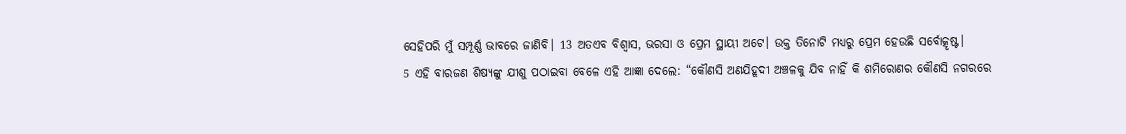ସେହିପରି ମୁଁ ସମ୍ପୂର୍ଣ୍ଣ ଭାବରେ ଜାଣିବି। 13 ଅତଏବ ବିଶ୍ୱାସ, ଭରସା ଓ ପ୍ରେମ ସ୍ଥାୟୀ ଅଟେ। ଉକ୍ତ ତିନୋଟି ମଧ୍ୟରୁ ପ୍ରେମ ହେଉଛି ସର୍ବୋତ୍କୃଷ୍ଟ।
5 ଏହି ବାରଜଣ ଶିଷ୍ୟଙ୍କୁ ଯୀଶୁ ପଠାଇବା ବେଳେ ଏହି ଆଜ୍ଞା ଦେଲେ: “କୌଣସି ଅଣଯିହୂଦୀ ଅଞ୍ଚଳକୁ ଯିବ ନାହିଁ କି ଶମିରୋଣର କୌଣସି ନଗରରେ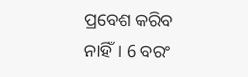ପ୍ରବେଶ କରିବ ନାହିଁ। 6 ବରଂ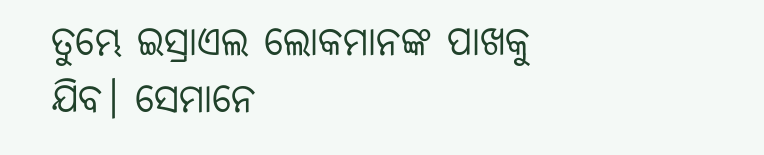ତୁମ୍ଭେ ଇସ୍ରାଏଲ ଲୋକମାନଙ୍କ ପାଖକୁ ଯିବ। ସେମାନେ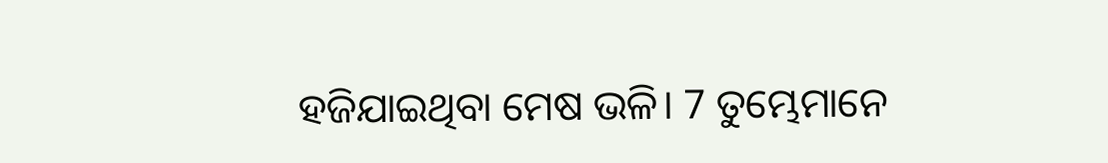ହଜିଯାଇଥିବା ମେଷ ଭଳି। 7 ତୁମ୍ଭେମାନେ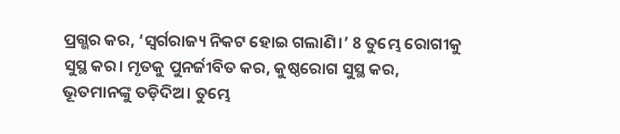ପ୍ରଗ୍ଭର କର, ‘ସ୍ୱର୍ଗରାଜ୍ୟ ନିକଟ ହୋଇ ଗଲାଣି।’ 8 ତୁମ୍ଭେ ରୋଗୀକୁ ସୁସ୍ଥ କର। ମୃତକୁ ପୁନର୍ଜୀବିତ କର, କୁଷ୍ଠରୋଗ ସୁସ୍ଥ କର, ଭୂତମାନଙ୍କୁ ତଡ଼ିଦିଅ। ତୁମ୍ଭେ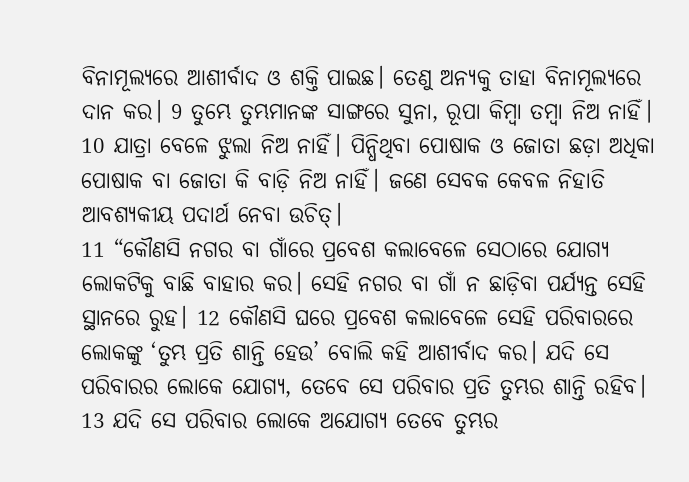ବିନାମୂଲ୍ୟରେ ଆଶୀର୍ବାଦ ଓ ଶକ୍ତି ପାଇଛ। ତେଣୁ ଅନ୍ୟକୁ ତାହା ବିନାମୂଲ୍ୟରେ ଦାନ କର। 9 ତୁମ୍ଭେ ତୁମ୍ଭମାନଙ୍କ ସାଙ୍ଗରେ ସୁନା, ରୂପା କିମ୍ବା ତମ୍ବା ନିଅ ନାହିଁ। 10 ଯାତ୍ରା ବେଳେ ଝୁଲା ନିଅ ନାହିଁ। ପିନ୍ଧିଥିବା ପୋଷାକ ଓ ଜୋତା ଛଡ଼ା ଅଧିକା ପୋଷାକ ବା ଜୋତା କି ବାଡ଼ି ନିଅ ନାହିଁ। ଜଣେ ସେବକ କେବଳ ନିହାତି ଆବଶ୍ୟକୀୟ ପଦାର୍ଥ ନେବା ଉଚିତ୍।
11 “କୌଣସି ନଗର ବା ଗାଁରେ ପ୍ରବେଶ କଲାବେଳେ ସେଠାରେ ଯୋଗ୍ୟ ଲୋକଟିକୁ ବାଛି ବାହାର କର। ସେହି ନଗର ବା ଗାଁ ନ ଛାଡ଼ିବା ପର୍ଯ୍ୟନ୍ତ ସେହି ସ୍ଥାନରେ ରୁହ। 12 କୌଣସି ଘରେ ପ୍ରବେଶ କଲାବେଳେ ସେହି ପରିବାରରେ ଲୋକଙ୍କୁ ‘ତୁମ୍ଭ ପ୍ରତି ଶାନ୍ତି ହେଉ’ ବୋଲି କହି ଆଶୀର୍ବାଦ କର। ଯଦି ସେ ପରିବାରର ଲୋକେ ଯୋଗ୍ୟ, ତେବେ ସେ ପରିବାର ପ୍ରତି ତୁମ୍ଭର ଶାନ୍ତି ରହିବ। 13 ଯଦି ସେ ପରିବାର ଲୋକେ ଅଯୋଗ୍ୟ ତେବେ ତୁମ୍ଭର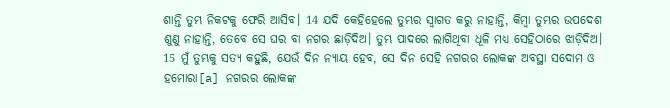ଶାନ୍ତି ତୁମ୍ଭ ନିକଟକୁ ଫେରି ଆସିବ। 14 ଯଦି କେହିହେଲେ ତୁମ୍ଭର ସ୍ୱାଗତ କରୁ ନାହାନ୍ତି, କିମ୍ବା ତୁମ୍ଭର ଉପଦେଶ ଶୁଣୁ ନାହାନ୍ତି, ତେବେ ସେ ଘର ବା ନଗର ଛାଡ଼ିଦିଅ। ତୁମ୍ଭ ପାଦରେ ଲାଗିଥିବା ଧୂଳି ମଧ୍ୟ ସେହିଠାରେ ଝାଡ଼ିଦିଅ। 15 ମୁଁ ତୁମ୍ଭକୁ ସତ୍ୟ କହୁଛି, ଯେଉଁ ଦିନ ନ୍ୟାୟ ହେବ, ସେ ଦିନ ସେହି ନଗରର ଲୋକଙ୍କ ଅବସ୍ଥା ସଦୋମ ଓ ହମୋରା[a] ନଗରର ଲୋକଙ୍କ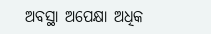ଅବସ୍ଥା ଅପେକ୍ଷା ଅଧିକ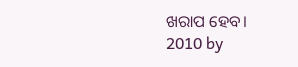ଖରାପ ହେବ।
2010 by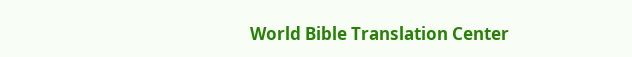World Bible Translation Center